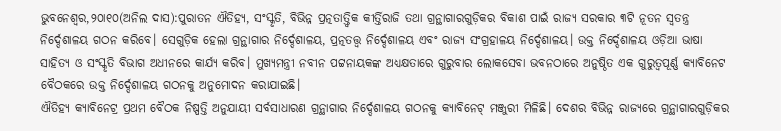ଭୁବନେଶ୍ୱର,୨୦ା୧୦(ଅନିଲ ଦାସ):ପୁରାତନ ଐତିହ୍ୟ, ସଂସ୍କୃତି, ବିଭିନ୍ନ ପ୍ରତ୍ନତାତ୍ତ୍ୱିକ କୀର୍ତ୍ତିରାଜି ତଥା ଗ୍ରନ୍ଥାଗାରଗୁଡ଼ିକର ବିକାଶ ପାଇଁ ରାଜ୍ୟ ସରକାର ୩ଟି ନୂତନ ସ୍ବତନ୍ତ୍ର ନିର୍ଦ୍ଦେଶାଳୟ ଗଠନ କରିବେ। ସେଗୁଡ଼ିକ ହେଲା ଗ୍ରନ୍ଥାଗାର ନିର୍ଦ୍ଦେଶାଳୟ, ପ୍ରତ୍ନତତ୍ତ୍ୱ ନିର୍ଦ୍ଦେଶାଳୟ ଏବଂ ରାଜ୍ୟ ସଂଗ୍ରହାଳୟ ନିର୍ଦ୍ଦେଶାଳୟ। ଉକ୍ତ ନିର୍ଦ୍ଦେଶାଳୟ ଓଡ଼ିଆ ଭାଷା ସାହିତ୍ୟ ଓ ସଂସ୍କୃତି ବିଭାଗ ଅଧୀନରେ କାର୍ଯ୍ୟ କରିବ। ମୁଖ୍ୟମନ୍ତ୍ରୀ ନବୀନ ପଟ୍ଟନାୟକଙ୍କ ଅଧ୍ୟକ୍ଷତାରେ ଗୁରୁବାର ଲୋକସେବା ଭବନଠାରେ ଅନୁଷ୍ଠିତ ଏକ ଗୁରୁତ୍ୱପୂର୍ଣ୍ଣ କ୍ୟାବିନେଟ ବୈଠକରେ ଉକ୍ତ ନିର୍ଦ୍ଦେଶାଳୟ ଗଠନକୁ ଅନୁମୋଦନ କରାଯାଇଛି।
ଐତିହ୍ୟ କ୍ୟାବିନେଟ୍ର ପ୍ରଥମ ବୈଠକ ନିଷ୍ପତ୍ତି ଅନୁଯାୟୀ ସର୍ବସାଧାରଣ ଗ୍ରନ୍ଥାଗାର ନିର୍ଦ୍ଦେଶାଳୟ ଗଠନକୁ କ୍ୟାବିନେଟ୍ ମଞ୍ଜୁରୀ ମିଳିଛି। ଦେଶର ବିଭିନ୍ନ ରାଜ୍ୟରେ ଗ୍ରନ୍ଥାଗାରଗୁଡ଼ିକର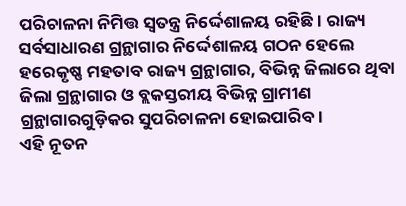ପରିଚାଳନା ନିମିତ୍ତ ସ୍ବତନ୍ତ୍ର ନିର୍ଦ୍ଦେଶାଳୟ ରହିଛି। ରାଜ୍ୟ ସର୍ବସାଧାରଣ ଗ୍ରନ୍ଥାଗାର ନିର୍ଦ୍ଦେଶାଳୟ ଗଠନ ହେଲେ ହରେକୃଷ୍ଣ ମହତାବ ରାଜ୍ୟ ଗ୍ରନ୍ଥାଗାର, ବିଭିନ୍ନ ଜିଲାରେ ଥିବା ଜିଲା ଗ୍ରନ୍ଥାଗାର ଓ ବ୍ଲକସ୍ତରୀୟ ବିଭିନ୍ନ ଗ୍ରାମୀଣ ଗ୍ରନ୍ଥାଗାରଗୁଡ଼ିକର ସୁପରିଚାଳନା ହୋଇପାରିବ।
ଏହି ନୂତନ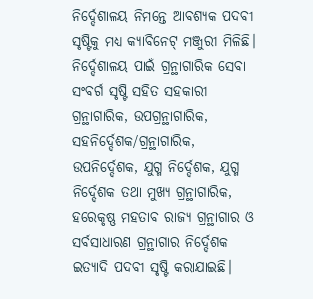ନିର୍ଦ୍ଦେଶାଳୟ ନିମନ୍ତେ ଆବଶ୍ୟକ ପଦବୀ ସୃଷ୍ଟିକୁ ମଧ୍ୟ କ୍ୟାବିନେଟ୍ ମଞ୍ଜୁରୀ ମିଳିଛି। ନିର୍ଦ୍ଦେଶାଳୟ ପାଇଁ ଗ୍ରନ୍ଥାଗାରିକ ସେବା ସଂବର୍ଗ ସୃଷ୍ଟି ସହିତ ସହକାରୀ ଗ୍ରନ୍ଥାଗାରିକ, ଉପଗ୍ରନ୍ଥାଗାରିକ, ସହନିର୍ଦ୍ଦେଶକ/ଗ୍ରନ୍ଥାଗାରିକ, ଉପନିର୍ଦ୍ଦେଶକ, ଯୁଗ୍ମ ନିର୍ଦ୍ଦେଶକ, ଯୁଗ୍ମ ନିର୍ଦ୍ଦେଶକ ତଥା ମୁଖ୍ୟ ଗ୍ରନ୍ଥାଗାରିକ, ହରେକୃଷ୍ଣ ମହତାବ ରାଜ୍ୟ ଗ୍ରନ୍ଥାଗାର ଓ ସର୍ବସାଧାରଣ ଗ୍ରନ୍ଥାଗାର ନିର୍ଦ୍ଦେଶକ ଇତ୍ୟାଦି ପଦବୀ ସୃଷ୍ଟି କରାଯାଇଛି।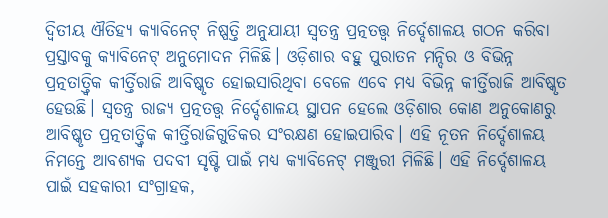ଦ୍ୱିତୀୟ ଐତିହ୍ୟ କ୍ୟାବିନେଟ୍ ନିଷ୍ପତ୍ତି ଅନୁଯାୟୀ ସ୍ବତନ୍ତ୍ର ପ୍ରତ୍ନତତ୍ତ୍ୱ ନିର୍ଦ୍ଦେଶାଳୟ ଗଠନ କରିବା ପ୍ରସ୍ତାବକୁ କ୍ୟାବିନେଟ୍ ଅନୁମୋଦନ ମିଳିଛି। ଓଡ଼ିଶାର ବହୁ ପୁରାତନ ମନ୍ଦିର ଓ ବିଭିନ୍ନ ପ୍ରତ୍ନତାତ୍ତ୍ୱିକ କୀର୍ତ୍ତିରାଜି ଆବିଷ୍କୃତ ହୋଇସାରିଥିବା ବେଳେ ଏବେ ମଧ୍ୟ ବିଭିନ୍ନ କୀର୍ତ୍ତିରାଜି ଆବିଷ୍କୃତ ହେଉଛି। ସ୍ବତନ୍ତ୍ର ରାଜ୍ୟ ପ୍ରତ୍ନତତ୍ତ୍ୱ ନିର୍ଦ୍ଦେଶାଳୟ ସ୍ଥାପନ ହେଲେ ଓଡ଼ିଶାର କୋଣ ଅନୁକୋଣରୁ ଆବିଷ୍କୃତ ପ୍ରତ୍ନତାତ୍ତ୍ୱିକ କୀର୍ତ୍ତିରାଜିଗୁଡିକର ସଂରକ୍ଷଣ ହୋଇପାରିବ। ଏହି ନୂତନ ନିର୍ଦ୍ଦେଶାଳୟ ନିମନ୍ତେ ଆବଶ୍ୟକ ପଦବୀ ସୃଷ୍ଟି ପାଇଁ ମଧ୍ୟ କ୍ୟାବିନେଟ୍ ମଞ୍ଜୁରୀ ମିଳିଛି। ଏହି ନିର୍ଦ୍ଦେଶାଳୟ ପାଇଁ ସହକାରୀ ସଂଗ୍ରାହକ,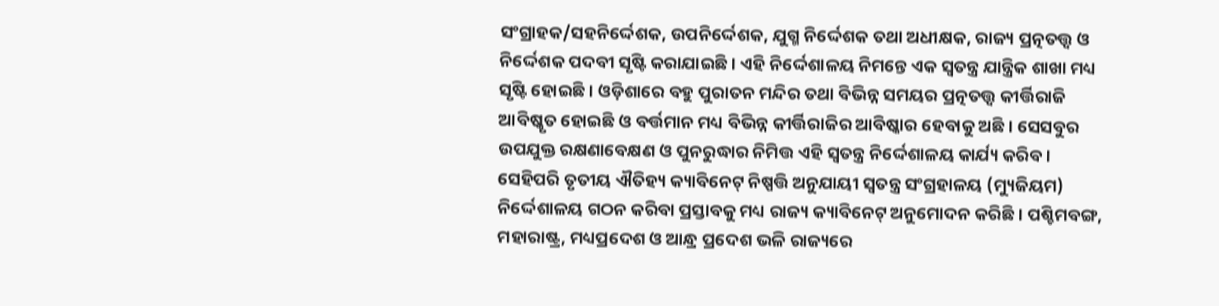ସଂଗ୍ରାହକ/ସହନିର୍ଦ୍ଦେଶକ, ଉପନିର୍ଦ୍ଦେଶକ, ଯୁଗ୍ମ ନିର୍ଦ୍ଦେଶକ ତଥା ଅଧୀକ୍ଷକ, ରାଜ୍ୟ ପ୍ରତ୍ନତତ୍ତ୍ବ ଓ ନିର୍ଦ୍ଦେଶକ ପଦବୀ ସୃଷ୍ଟି କରାଯାଇଛି। ଏହି ନିର୍ଦ୍ଦେଶାଳୟ ନିମନ୍ତେ ଏକ ସ୍ବତନ୍ତ୍ର ଯାନ୍ତ୍ରିକ ଶାଖା ମଧ୍ୟ ସୃଷ୍ଟି ହୋଇଛି। ଓଡ଼ିଶାରେ ବହୁ ପୁରାତନ ମନ୍ଦିର ତଥା ବିଭିନ୍ନ ସମୟର ପ୍ରତ୍ନତତ୍ତ୍ୱ କୀର୍ତ୍ତିରାଜି ଆବିଷ୍କୃତ ହୋଇଛି ଓ ବର୍ତ୍ତମାନ ମଧ୍ୟ ବିଭିନ୍ନ କୀର୍ତ୍ତିରାଜିର ଆବିଷ୍କାର ହେବାକୁ ଅଛି। ସେସବୁର ଉପଯୁକ୍ତ ରକ୍ଷଣାବେକ୍ଷଣ ଓ ପୁନରୁଦ୍ଧାର ନିମିତ୍ତ ଏହି ସ୍ବତନ୍ତ୍ର ନିର୍ଦ୍ଦେଶାଳୟ କାର୍ଯ୍ୟ କରିବ।
ସେହିପରି ତୃତୀୟ ଐତିହ୍ୟ କ୍ୟାବିନେଟ୍ ନିଷ୍ପତ୍ତି ଅନୁଯାୟୀ ସ୍ବତନ୍ତ୍ର ସଂଗ୍ରହାଳୟ (ମ୍ୟୁଜିୟମ) ନିର୍ଦ୍ଦେଶାଳୟ ଗଠନ କରିବା ପ୍ରସ୍ତାବକୁ ମଧ୍ୟ ରାଜ୍ୟ କ୍ୟାବିନେଟ୍ ଅନୁମୋଦନ କରିଛି। ପଶ୍ଚିମବଙ୍ଗ, ମହାରାଷ୍ଟ୍ର, ମଧ୍ୟପ୍ରଦେଶ ଓ ଆନ୍ଧ୍ର ପ୍ରଦେଶ ଭଳି ରାଜ୍ୟରେ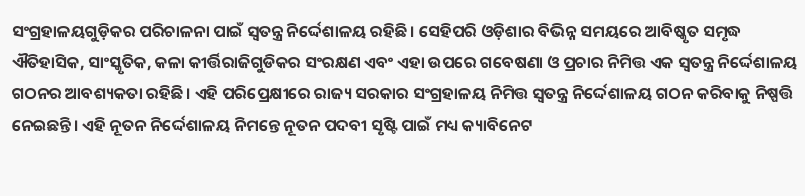ସଂଗ୍ରହାଳୟଗୁଡ଼ିକର ପରିଚାଳନା ପାଇଁ ସ୍ବତନ୍ତ୍ର ନିର୍ଦ୍ଦେଶାଳୟ ରହିଛି। ସେହିପରି ଓଡ଼ିଶାର ବିଭିନ୍ନ ସମୟରେ ଆବିଷ୍କୃତ ସମୃଦ୍ଧ ଐତିହାସିକ, ସାଂସ୍କୃତିକ, କଳା କୀର୍ତ୍ତିରାଜିଗୁଡିକର ସଂରକ୍ଷଣ ଏବଂ ଏହା ଉପରେ ଗବେଷଣା ଓ ପ୍ରଚାର ନିମିତ୍ତ ଏକ ସ୍ବତନ୍ତ୍ର ନିର୍ଦ୍ଦେଶାଳୟ ଗଠନର ଆବଶ୍ୟକତା ରହିଛି। ଏହି ପରିପ୍ରେକ୍ଷୀରେ ରାଜ୍ୟ ସରକାର ସଂଗ୍ରହାଳୟ ନିମିତ୍ତ ସ୍ବତନ୍ତ୍ର ନିର୍ଦ୍ଦେଶାଳୟ ଗଠନ କରିବାକୁ ନିଷ୍ପତ୍ତି ନେଇଛନ୍ତି। ଏହି ନୂତନ ନିର୍ଦ୍ଦେଶାଳୟ ନିମନ୍ତେ ନୂତନ ପଦବୀ ସୃଷ୍ଟି ପାଇଁ ମଧ୍ୟ କ୍ୟାବିନେଟ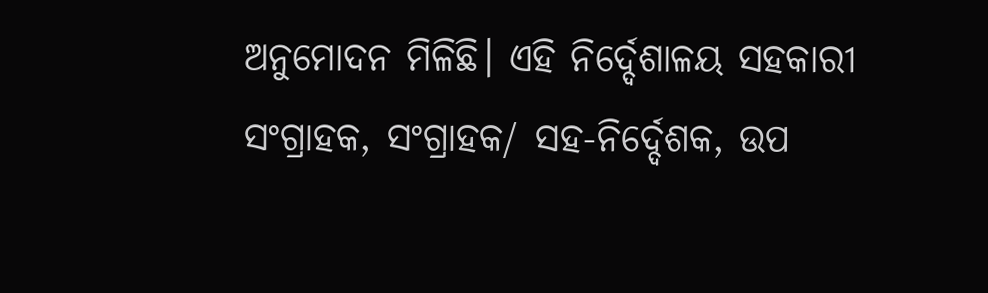ଅନୁମୋଦନ ମିଳିଛି। ଏହି ନିର୍ଦ୍ଦେଶାଳୟ ସହକାରୀ ସଂଗ୍ରାହକ, ସଂଗ୍ରାହକ/ ସହ-ନିର୍ଦ୍ଦେଶକ, ଉପ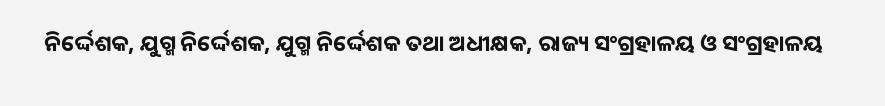ନିର୍ଦ୍ଦେଶକ, ଯୁଗ୍ମ ନିର୍ଦ୍ଦେଶକ, ଯୁଗ୍ମ ନିର୍ଦ୍ଦେଶକ ତଥା ଅଧୀକ୍ଷକ, ରାଜ୍ୟ ସଂଗ୍ରହାଳୟ ଓ ସଂଗ୍ରହାଳୟ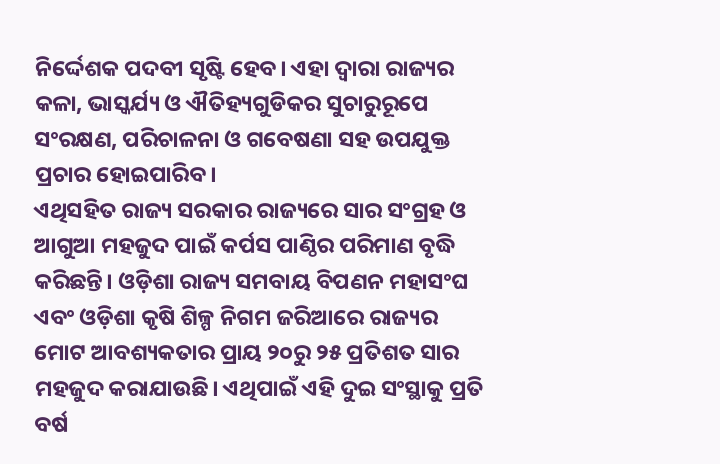ନିର୍ଦ୍ଦେଶକ ପଦବୀ ସୃଷ୍ଟି ହେବ। ଏହା ଦ୍ୱାରା ରାଜ୍ୟର କଳା, ଭାସ୍କର୍ଯ୍ୟ ଓ ଐତିହ୍ୟଗୁଡିକର ସୁଚାରୁରୂପେ ସଂରକ୍ଷଣ, ପରିଚାଳନା ଓ ଗବେଷଣା ସହ ଉପଯୁକ୍ତ ପ୍ରଚାର ହୋଇପାରିବ।
ଏଥିସହିତ ରାଜ୍ୟ ସରକାର ରାଜ୍ୟରେ ସାର ସଂଗ୍ରହ ଓ ଆଗୁଆ ମହଜୁଦ ପାଇଁ କର୍ପସ ପାଣ୍ଠିର ପରିମାଣ ବୃଦ୍ଧି କରିଛନ୍ତି। ଓଡ଼ିଶା ରାଜ୍ୟ ସମବାୟ ବିପଣନ ମହାସଂଘ ଏବଂ ଓଡ଼ିଶା କୃଷି ଶିଳ୍ପ ନିଗମ ଜରିଆରେ ରାଜ୍ୟର ମୋଟ ଆବଶ୍ୟକତାର ପ୍ରାୟ ୨୦ରୁ ୨୫ ପ୍ରତିଶତ ସାର ମହଜୁଦ କରାଯାଉଛି। ଏଥିପାଇଁ ଏହି ଦୁଇ ସଂସ୍ଥାକୁ ପ୍ରତି ବର୍ଷ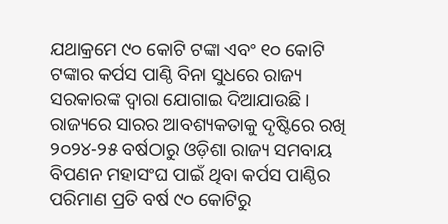ଯଥାକ୍ରମେ ୯୦ କୋଟି ଟଙ୍କା ଏବଂ ୧୦ କୋଟି ଟଙ୍କାର କର୍ପସ ପାଣ୍ଠି ବିନା ସୁଧରେ ରାଜ୍ୟ ସରକାରଙ୍କ ଦ୍ବାରା ଯୋଗାଇ ଦିଆଯାଉଛି। ରାଜ୍ୟରେ ସାରର ଆବଶ୍ୟକତାକୁ ଦୃଷ୍ଟିରେ ରଖି ୨୦୨୪-୨୫ ବର୍ଷଠାରୁ ଓଡ଼ିଶା ରାଜ୍ୟ ସମବାୟ ବିପଣନ ମହାସଂଘ ପାଇଁ ଥିବା କର୍ପସ ପାଣ୍ଠିର ପରିମାଣ ପ୍ରତି ବର୍ଷ ୯୦ କୋଟିରୁ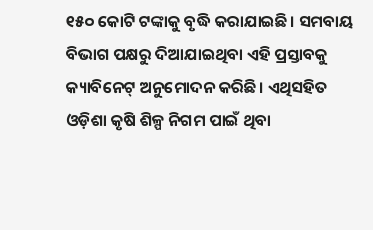୧୫୦ କୋଟି ଟଙ୍କାକୁ ବୃଦ୍ଧି କରାଯାଇଛି। ସମବାୟ ବିଭାଗ ପକ୍ଷରୁ ଦିଆଯାଇଥିବା ଏହି ପ୍ରସ୍ତାବକୁ କ୍ୟାବିନେଟ୍ ଅନୁମୋଦନ କରିଛି। ଏଥିସହିତ ଓଡ଼ିଶା କୃଷି ଶିଳ୍ପ ନିଗମ ପାଇଁ ଥିବା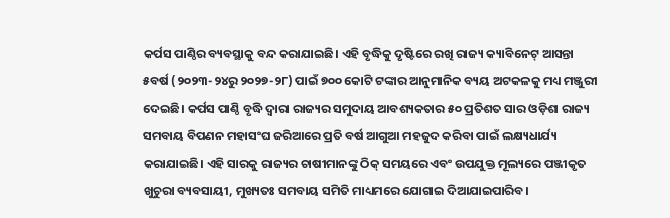କର୍ପସ ପାଣ୍ଠିର ବ୍ୟବସ୍ଥାକୁ ବନ୍ଦ କରାଯାଇଛି। ଏହି ବୃଦ୍ଧିକୁ ଦୃଷ୍ଟିରେ ରଖି ରାଜ୍ୟ କ୍ୟାବିନେଟ୍ ଆସନ୍ତା ୫ବର୍ଷ (୨୦୨୩-୨୪ରୁ ୨୦୨୭-୨୮) ପାଇଁ ୭୦୦ କୋଟି ଟଙ୍କାର ଆନୁମାନିକ ବ୍ୟୟ ଅଟକଳକୁ ମଧ୍ୟ ମଞ୍ଜୁରୀ ଦେଇଛି। କର୍ପସ ପାଣ୍ଠି ବୃଦ୍ଧି ଦ୍ବାରା ରାଜ୍ୟର ସମୁଦାୟ ଆବଶ୍ୟକତାର ୫୦ ପ୍ରତିଶତ ସାର ଓଡ଼ିଶା ରାଜ୍ୟ ସମବାୟ ବିପଣନ ମହାସଂଘ ଜରିଆରେ ପ୍ରତି ବର୍ଷ ଆଗୁଆ ମହଜୁଦ କରିବା ପାଇଁ ଲକ୍ଷ୍ୟଧାର୍ଯ୍ୟ କରାଯାଇଛି। ଏହି ସାରକୁ ରାଜ୍ୟର ଚାଷୀମାନଙ୍କୁ ଠିକ୍ ସମୟରେ ଏବଂ ଉପଯୁକ୍ତ ମୂଲ୍ୟରେ ପଞ୍ଜୀକୃତ ଖୁଚୁରା ବ୍ୟବସାୟୀ, ମୁଖ୍ୟତଃ ସମବାୟ ସମିତି ମାଧ୍ୟମରେ ଯୋଗାଇ ଦିଆଯାଇପାରିବ।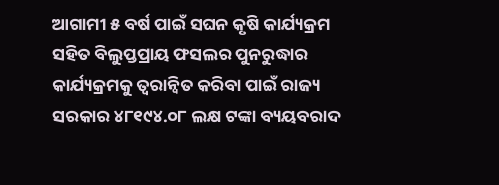ଆଗାମୀ ୫ ବର୍ଷ ପାଇଁ ସଘନ କୃଷି କାର୍ଯ୍ୟକ୍ରମ ସହିତ ବିଲୁପ୍ତପ୍ରାୟ ଫସଲର ପୁନରୁଦ୍ଧାର କାର୍ଯ୍ୟକ୍ରମକୁ ତ୍ୱରାନ୍ବିତ କରିବା ପାଇଁ ରାଜ୍ୟ ସରକାର ୪୮୧୯୪.୦୮ ଲକ୍ଷ ଟଙ୍କା ବ୍ୟୟବରାଦ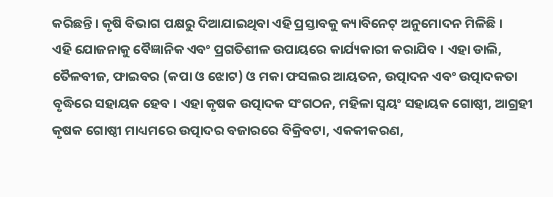କରିଛନ୍ତି। କୃଷି ବିଭାଗ ପକ୍ଷରୁ ଦିଆଯାଇଥିବା ଏହି ପ୍ରସ୍ତାବକୁ କ୍ୟାବିନେଟ୍ ଅନୁମୋଦନ ମିଳିଛି।
ଏହି ଯୋଜନାକୁ ବୈଜ୍ଞାନିକ ଏବଂ ପ୍ରଗତିଶୀଳ ଉପାୟରେ କାର୍ଯ୍ୟକାରୀ କରାଯିବ। ଏହା ଡାଲି, ତୈଳବୀଜ, ଫାଇବର (କପା ଓ ଝୋଟ) ଓ ମକା ଫସଲର ଆୟତନ, ଉତ୍ପାଦନ ଏବଂ ଉତ୍ପାଦକତା ବୃଦ୍ଧିରେ ସହାୟକ ହେବ। ଏହା କୃଷକ ଉତ୍ପାଦକ ସଂଗଠନ, ମହିଳା ସ୍ବୟଂ ସହାୟକ ଗୋଷ୍ଠୀ, ଆଗ୍ରହୀ କୃଷକ ଗୋଷ୍ଠୀ ମାଧ୍ୟମରେ ଉତ୍ପାଦର ବଜାରରେ ବିକ୍ରିବଟା, ଏକକୀକରଣ,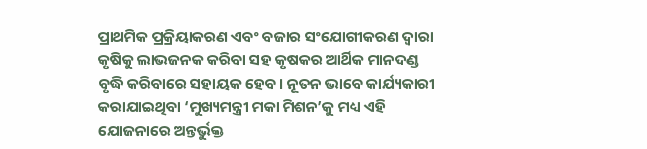ପ୍ରାଥମିକ ପ୍ରକ୍ରିୟାକରଣ ଏବଂ ବଜାର ସଂଯୋଗୀକରଣ ଦ୍ବାରା କୃଷିକୁ ଲାଭଜନକ କରିବା ସହ କୃଷକର ଆର୍ଥିକ ମାନଦଣ୍ଡ ବୃଦ୍ଧି କରିବାରେ ସହାୟକ ହେବ। ନୂତନ ଭାବେ କାର୍ଯ୍ୟକାରୀ କରାଯାଇଥିବା ‘ମୁଖ୍ୟମନ୍ତ୍ରୀ ମକା ମିଶନ’କୁ ମଧ୍ୟ ଏହି ଯୋଜନାରେ ଅନ୍ତର୍ଭୁକ୍ତ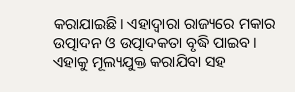କରାଯାଇଛି। ଏହାଦ୍ୱାରା ରାଜ୍ୟରେ ମକାର ଉତ୍ପାଦନ ଓ ଉତ୍ପାଦକତା ବୃଦ୍ଧି ପାଇବ। ଏହାକୁ ମୂଲ୍ୟଯୁକ୍ତ କରାଯିବା ସହ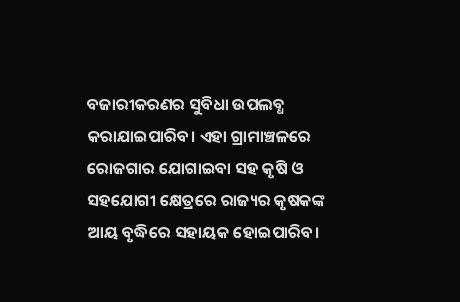ବଜାରୀକରଣର ସୁବିଧା ଉପଲବ୍ଧ କରାଯାଇପାରିବ। ଏହା ଗ୍ରାମାଞ୍ଚଳରେ ରୋଜଗାର ଯୋଗାଇବା ସହ କୃଷି ଓ ସହଯୋଗୀ କ୍ଷେତ୍ରରେ ରାଜ୍ୟର କୃଷକଙ୍କ ଆୟ ବୃଦ୍ଧିରେ ସହାୟକ ହୋଇପାରିବ।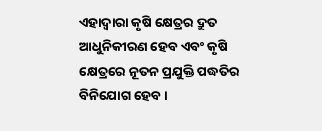ଏହାଦ୍ବାରା କୃଷି କ୍ଷେତ୍ରର ଦ୍ରୁତ ଆଧୁନିକୀରଣ ହେବ ଏବଂ କୃଷି କ୍ଷେତ୍ରରେ ନୂତନ ପ୍ରଯୁକ୍ତି ପଦ୍ଧତିର ବିନିଯୋଗ ହେବ।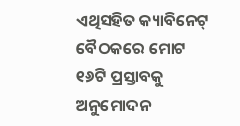ଏଥିସହିତ କ୍ୟାବିନେଟ୍ ବୈଠକରେ ମୋଟ ୧୬ଟି ପ୍ରସ୍ତାବକୁ ଅନୁମୋଦନ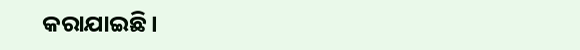କରାଯାଇଛି।